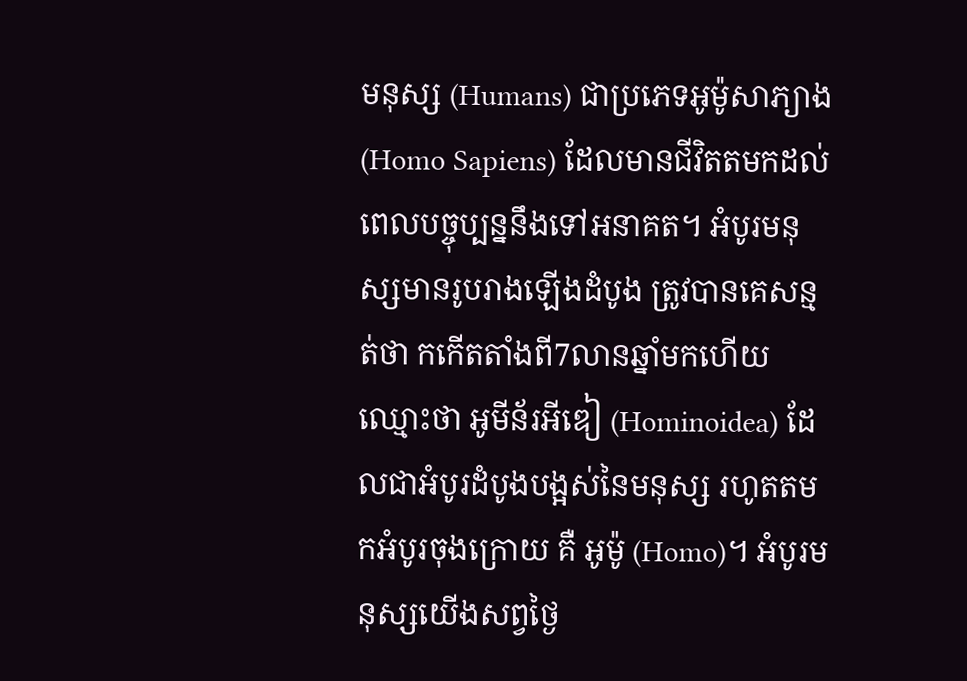មនុស្ស (Humans) ជាប្រភេទអូម៉ូសាភ្យាង (Homo Sapiens) ដែលមានជីវិតតមកដល់ពេលបច្ចុប្បន្ននឹងទៅអនាគត។ អំបូរមនុស្សមានរូបរាងឡើងដំបូង ត្រូវបានគេសន្មត់ថា កកើតតាំងពី7លានឆ្នាំមកហើយ ឈ្មោះថា អូមីន័រអីឌៀ (Hominoidea) ដែលជាអំបូរដំបូងបង្អស់នៃមនុស្ស រហូតតមកអំបូរចុងក្រោយ គឺ អូម៉ូ (Homo)។ អំបូរមនុស្សយើងសព្វថ្ងៃ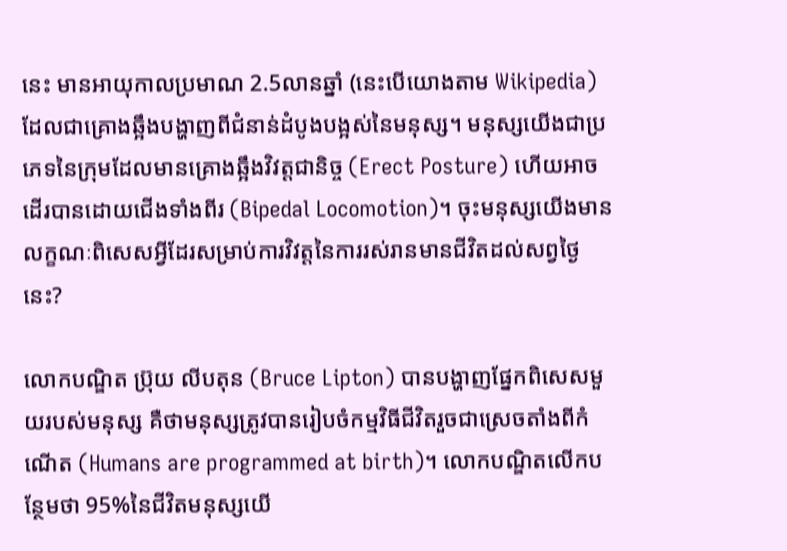នេះ មានអាយុកាលប្រមាណ 2.5លានឆ្នាំ (នេះបើយោងតាម Wikipedia) ដែលជាគ្រោងឆ្អឹងបង្ហាញពីជំនាន់ដំបូងបង្អស់នៃមនុស្ស។ មនុស្សយើងជាប្រភេទនៃក្រុមដែលមានគ្រោងឆ្អឹងវិវត្តជានិច្ច (Erect Posture) ហើយអាចដើរបានដោយជើងទាំងពីរ (Bipedal Locomotion)។ ចុះមនុស្សយើងមានលក្ខណៈពិសេសអ្វីដែរសម្រាប់ការវិវត្តនៃការរស់រានមានជីវិតដល់សព្វថ្ងៃនេះ?

លោកបណ្ឌិត ប្រ៊ុយ លីបតុន (Bruce Lipton) បានបង្ហាញផ្នែកពិសេសមួយរបស់មនុស្ស គឺថាមនុស្សត្រូវបានរៀបចំកម្មវិធីជីវិតរួចជាស្រេចតាំងពីកំណើត (Humans are programmed at birth)។ លោកបណ្ឌិតលើកបន្ថែមថា 95%នៃជីវិតមនុស្សយើ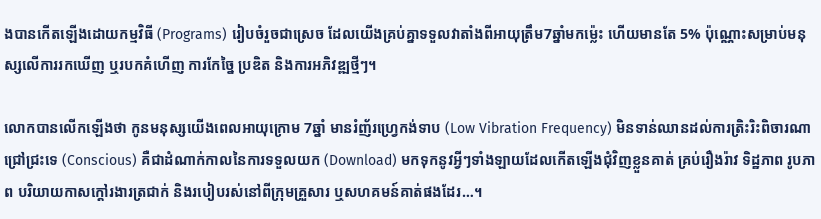ងបានកើតឡើងដោយកម្មវិធី (Programs) រៀបចំរួចជាស្រេច ដែលយើងគ្រប់គ្នាទទួលវាតាំងពីអាយុត្រឹម7ឆ្នាំមកម្ល៉េះ ហើយមានតែ 5% ប៉ុណ្ណោះសម្រាប់មនុស្សលើការរកឃើញ ឬរបកគំហើញ ការកែច្នៃ ប្រឌិត និងការអភិវឌ្ឍថ្មីៗ។

លោកបានលើកឡើងថា កូនមនុស្សយើងពេលអាយុក្រោម 7ឆ្នាំ មានរំញ័រហ្វ្រេកង់ទាប (Low Vibration Frequency) មិនទាន់ឈានដល់ការត្រិះរិះពិចារណាជ្រៅជ្រះទេ (Conscious) គឺជាដំណាក់កាលនៃការទទួលយក (Download) មកទុកនូវអ្វីៗទាំងឡាយដែលកើតឡើងជុំវិញខ្លួនគាត់ គ្រប់រឿងរ៉ាវ ទិដ្ឋភាព រូបភាព បរិយាយកាសក្តៅរងារត្រជាក់ និងរបៀបរស់នៅពីក្រុមគ្រួសារ ឬសហគមន៍គាត់ផងដែរ…។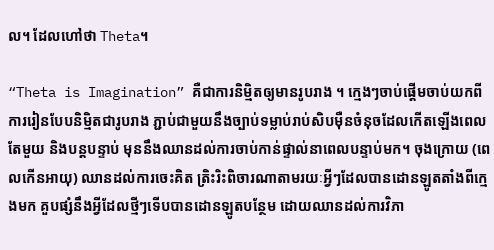ល។ ដែលហៅថា Theta។

“Theta is Imagination” គឺជាការនិម្មិតឲ្យមានរូបរាង ។ ក្មេងៗចាប់ផ្តើមចាប់យកពីការរៀនបែបនិម្មិតជារូបរាង ភ្ជាប់ជាមួយនឹងច្បាប់ទម្លាប់រាប់សិបម៉ឺនចំនុចដែលកើតឡើងពេលតែមួយ និងបន្តបន្ទាប់ មុននឹងឈានដល់ការចាប់កាន់ផ្ទាល់នាពេលបន្ទាប់មក។ ចុងក្រោយ (ពេលកើនអាយុ) ឈានដល់ការចេះគិត ត្រិះរិះពិចារណាតាមរយៈអ្វីៗដែលបានដោនឡូតតាំងពីក្មេងមក គួបផ្សំនឹងអ្វីដែលថ្មីៗទើបបានដោនឡូតបន្ថែម ដោយឈានដល់ការវិភា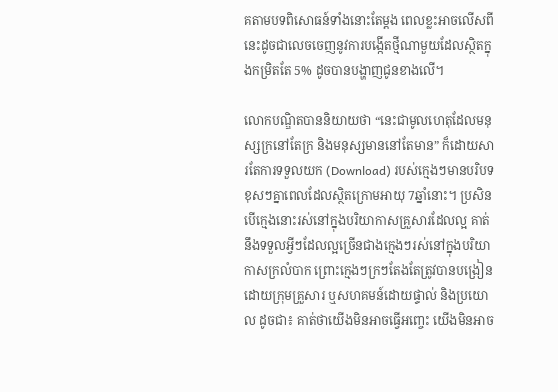គតាមបទពិសោធន៍ទាំងនោះតែម្តង ពេលខ្លះអាចលើសពីនេះដូចជាលេចចេញនូវការបង្កើតថ្មីណាមួយដែលស្ថិតក្នុងកម្រិតតែ 5% ដូចបានបង្ហាញជូនខាងលើ។

លោកបណ្ឌិតបាននិយាយថា “នេះជាមូលហេតុដែលមនុស្សក្រនៅតែក្រ និងមនុស្សមាននៅតែមាន” ក៏ដោយសារតែការទទួលយក (Download) របស់ក្មេងៗមានបរិបទខុសៗគ្នាពេលដែលស្ថិតក្រោមអាយុ 7ឆ្នាំនោះ។ ប្រសិនបើក្មេងនោះរស់នៅក្នុងបរិយាកាសគ្រួសារដែលល្អ គាត់នឹងទទួលអ្វីៗដែលល្អច្រើនជាងក្មេងៗរស់នៅក្នុងបរិយាកាសក្រលំបាក ព្រោះក្មេងៗក្រៗតែងតែត្រូវបានបង្រៀនដោយក្រុមគ្រួសារ ឬសហគមន៍ដោយផ្ទាល់ និងប្រយោល ដូចជា៖ គាត់ថាយើងមិនអាចធ្វើអញ្ចេះ យើងមិនអាច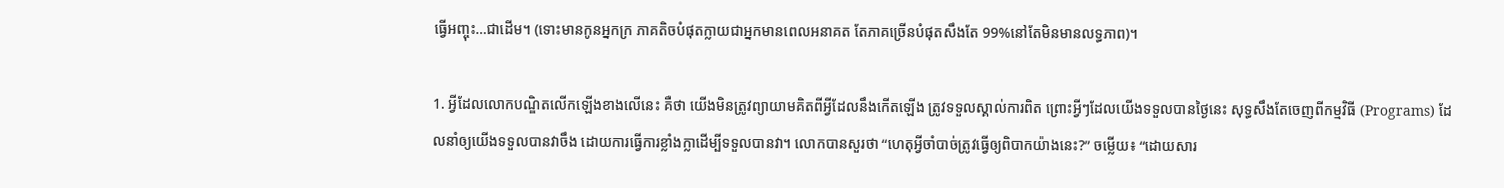ធ្វើអញ្ចុះ…ជាដើម។ (ទោះមានកូនអ្នកក្រ ភាគតិចបំផុតក្លាយជាអ្នកមានពេលអនាគត តែភាគច្រើនបំផុតសឹងតែ 99%នៅតែមិនមានលទ្ធភាព)។

1. អ្វីដែលលោកបណ្ឌិតលើកឡើងខាងលើនេះ គឺថា យើងមិនត្រូវព្យាយាមគិតពីអ្វីដែលនឹងកើតឡើង ត្រូវទទួលស្គាល់ការពិត ព្រោះអ្វីៗដែលយើងទទួលបានថ្ងៃនេះ សុទ្ធសឹងតែចេញពីកម្មវិធី (Programs) ដែលនាំឲ្យយើងទទួលបានវាចឹង ដោយការធ្វើការខ្លាំងក្លាដើម្បីទទួលបានវា។ លោកបានសួរថា “ហេតុអ្វីចាំបាច់ត្រូវធ្វើឲ្យពិបាកយ៉ាងនេះ?” ចម្លើយ៖ “ដោយសារ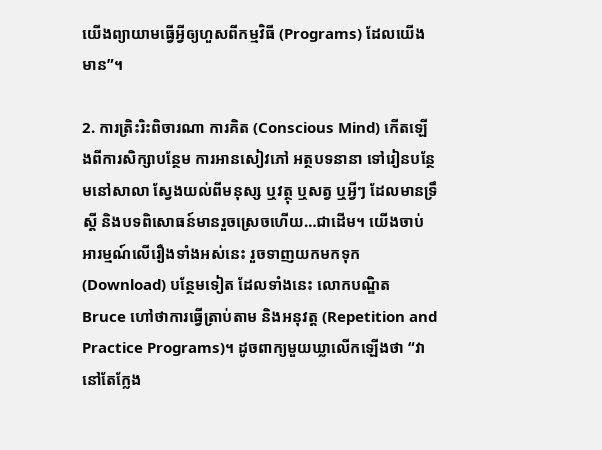យើងព្យាយាមធ្វើអ្វីឲ្យហួសពីកម្មវិធី (Programs) ដែលយើងមាន”។

2. ការត្រិះរិះពិចារណា ការគិត (Conscious Mind) កើតឡើងពីការសិក្សាបន្ថែម ការអានសៀវភៅ អត្ថបទនានា ទៅរៀនបន្ថែមនៅសាលា ស្វែងយល់ពីមនុស្ស ឬវត្ថុ ឬសត្វ ឬអ្វីៗ ដែលមានទ្រឹស្តី និងបទពិសោធន៍មានរួចស្រេចហើយ…ជាដើម។ យើងចាប់អារម្មណ៍លើរឿងទាំងអស់នេះ រួចទាញយកមកទុក (Download) បន្ថែមទៀត ដែលទាំងនេះ លោកបណ្ឌិត Bruce ហៅថាការធ្វើត្រាប់តាម និងអនុវត្ត (Repetition and Practice Programs)។ ដូចពាក្យមួយឃ្លាលើកឡើងថា “វានៅតែក្លែង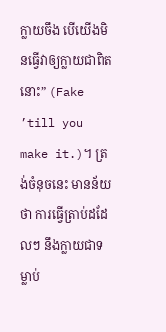ក្លាយចឹង បើយើងមិនធ្វើវាឲ្យក្លាយជាពិតនោះ” (Fake ’till you make it.)។ ត្រង់ចំនុចនេះ មានន័យថា ការធ្វើត្រាប់ដដែលៗ នឹងក្លាយជាទម្លាប់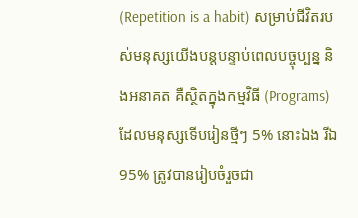(Repetition is a habit) សម្រាប់ជីវិតរបស់មនុស្សយើងបន្តបន្ទាប់ពេលបច្ចុប្បន្ន និងអនាគត គឺស្ថិតក្នុងកម្មវិធី (Programs) ដែលមនុស្សទើបរៀនថ្មីៗ 5% នោះឯង រីឯ 95% ត្រូវបានរៀបចំរួចជា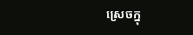ស្រេចក្នុ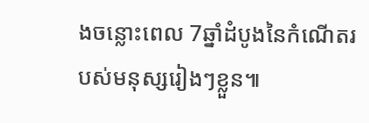ងចន្លោះពេល 7ឆ្នាំដំបូងនៃកំណើតរបស់មនុស្សរៀងៗខ្លួន៕